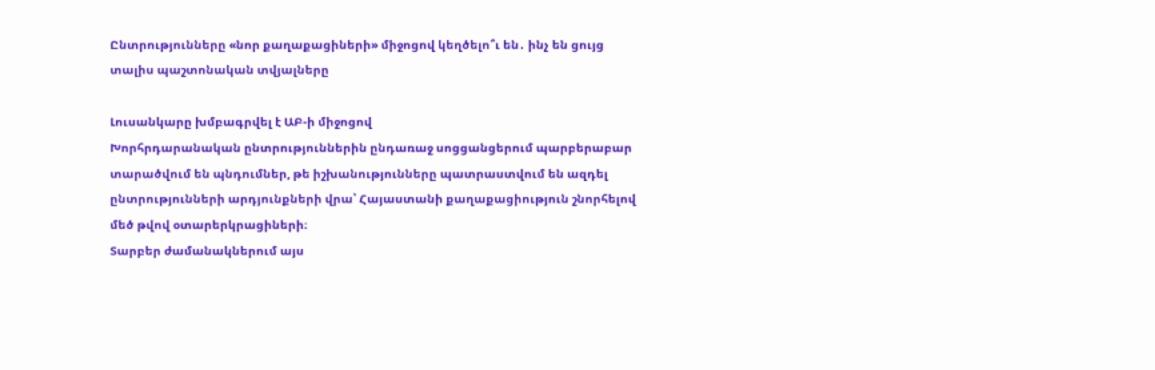Ընտրությունները «նոր քաղաքացիների» միջոցով կեղծելո՞ւ են․ ինչ են ցույց տալիս պաշտոնական տվյալները

Լուսանկարը խմբագրվել է ԱԲ-ի միջոցով
Խորհրդարանական ընտրություններին ընդառաջ սոցցանցերում պարբերաբար տարածվում են պնդումներ, թե իշխանությունները պատրաստվում են ազդել ընտրությունների արդյունքների վրա՝ Հայաստանի քաղաքացիություն շնորհելով մեծ թվով օտարերկրացիների։
Տարբեր ժամանակներում այս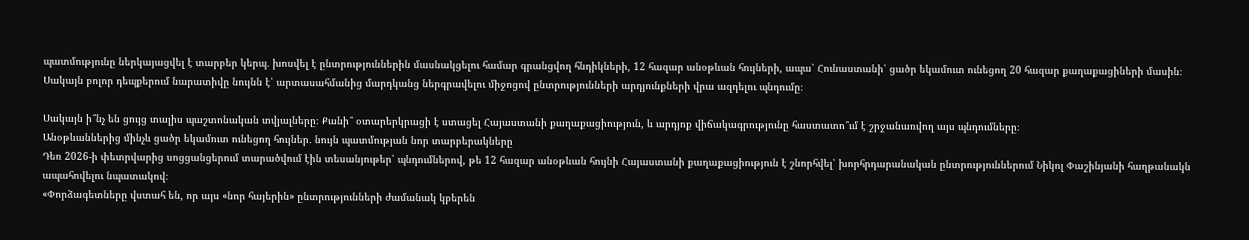պատմությունը ներկայացվել է տարբեր կերպ․ խոսվել է ընտրություններին մասնակցելու համար գրանցվող հնդիկների, 12 հազար անօթևան հույների, ապա՝ Հունաստանի՝ ցածր եկամուտ ունեցող 20 հազար քաղաքացիների մասին։ Սակայն բոլոր դեպքերում նարատիվը նույնն է՝ արտասահմանից մարդկանց ներգրավելու միջոցով ընտրությունների արդյունքների վրա ազդելու պնդումը։

Սակայն ի՞նչ են ցույց տալիս պաշտոնական տվյալները։ Քանի՞ օտարերկրացի է ստացել Հայաստանի քաղաքացիություն, և արդյոք վիճակագրությունը հաստատո՞ւմ է շրջանառվող այս պնդումները։
Անօթևաններից մինչև ցածր եկամուտ ունեցող հույներ․ նույն պատմության նոր տարբերակները
Դեռ 2026-ի փետրվարից սոցցանցերում տարածվում էին տեսանյութեր՝ պնդումներով, թե 12 հազար անօթևան հույնի Հայաստանի քաղաքացիություն է շնորհվել՝ խորհրդարանական ընտրություններում Նիկոլ Փաշինյանի հաղթանակն ապահովելու նպատակով։
«Փորձագետները վստահ են, որ այս «նոր հայերին» ընտրությունների ժամանակ կբերեն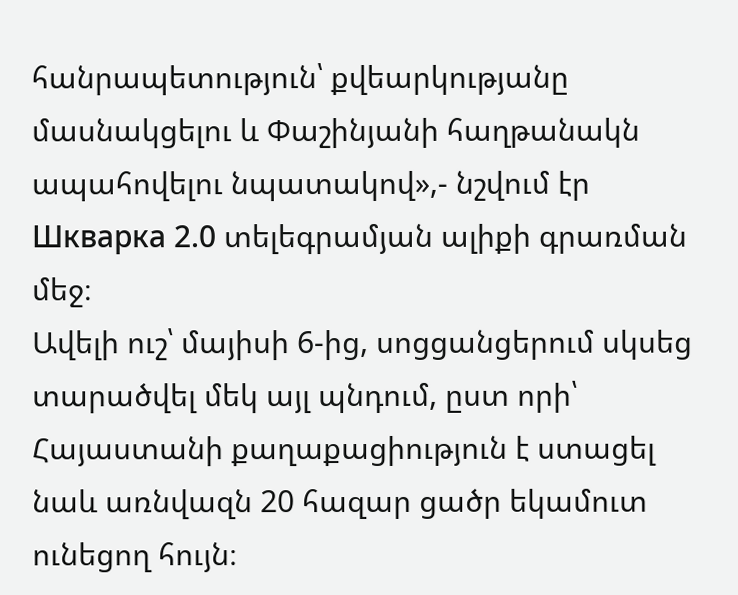հանրապետություն՝ քվեարկությանը մասնակցելու և Փաշինյանի հաղթանակն ապահովելու նպատակով»,- նշվում էր Шкварка 2.0 տելեգրամյան ալիքի գրառման մեջ։
Ավելի ուշ՝ մայիսի 6-ից, սոցցանցերում սկսեց տարածվել մեկ այլ պնդում, ըստ որի՝ Հայաստանի քաղաքացիություն է ստացել նաև առնվազն 20 հազար ցածր եկամուտ ունեցող հույն։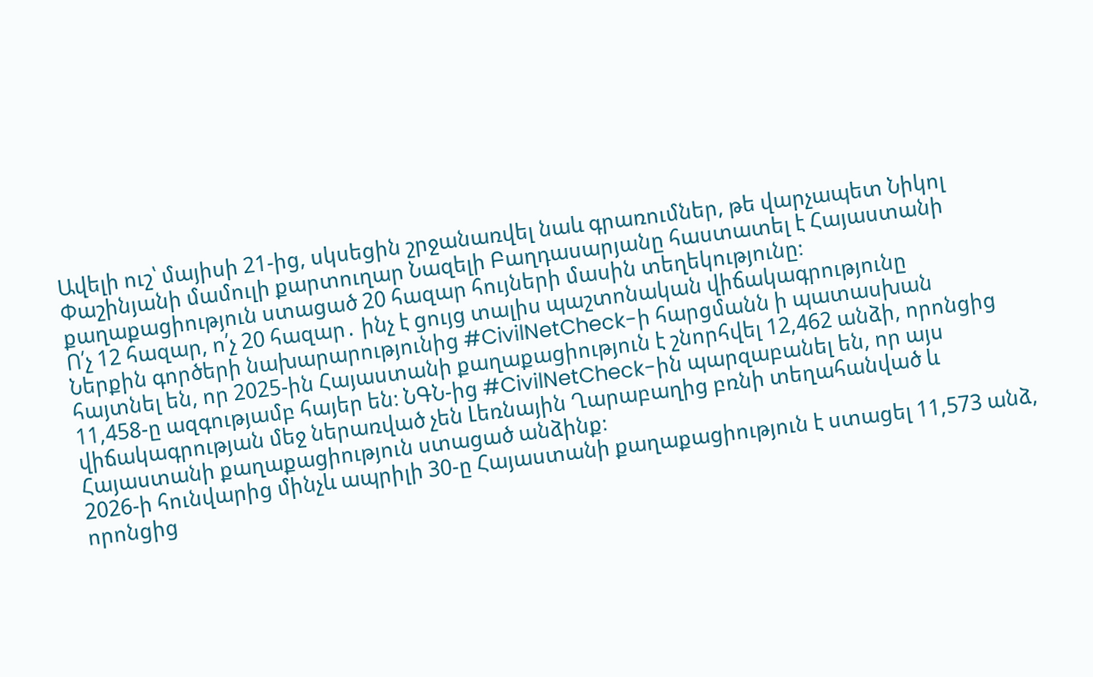Ավելի ուշ՝ մայիսի 21-ից, սկսեցին շրջանառվել նաև գրառումներ, թե վարչապետ Նիկոլ Փաշինյանի մամուլի քարտուղար Նազելի Բաղդասարյանը հաստատել է Հայաստանի քաղաքացիություն ստացած 20 հազար հույների մասին տեղեկությունը։
Ո՛չ 12 հազար, ո՛չ 20 հազար․ ինչ է ցույց տալիս պաշտոնական վիճակագրությունը
Ներքին գործերի նախարարությունից #CivilNetCheck-ի հարցմանն ի պատասխան հայտնել են, որ 2025-ին Հայաստանի քաղաքացիություն է շնորհվել 12,462 անձի, որոնցից 11,458-ը ազգությամբ հայեր են։ ՆԳՆ-ից #CivilNetCheck-ին պարզաբանել են, որ այս վիճակագրության մեջ ներառված չեն Լեռնային Ղարաբաղից բռնի տեղահանված և Հայաստանի քաղաքացիություն ստացած անձինք։
2026-ի հունվարից մինչև ապրիլի 30-ը Հայաստանի քաղաքացիություն է ստացել 11,573 անձ, որոնցից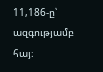11,186-ը՝ ազգությամբ հայ։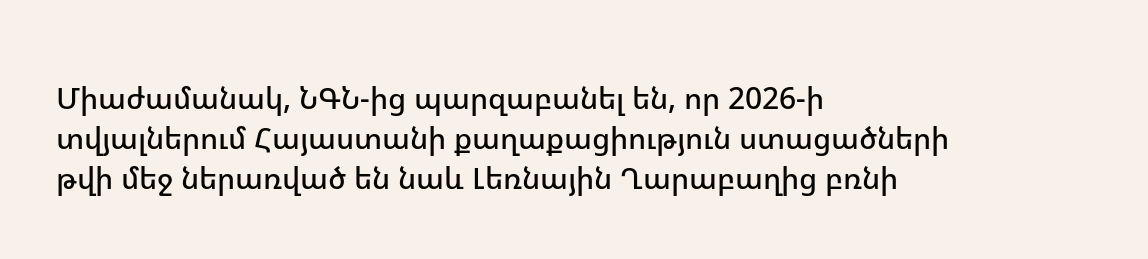Միաժամանակ, ՆԳՆ-ից պարզաբանել են, որ 2026-ի տվյալներում Հայաստանի քաղաքացիություն ստացածների թվի մեջ ներառված են նաև Լեռնային Ղարաբաղից բռնի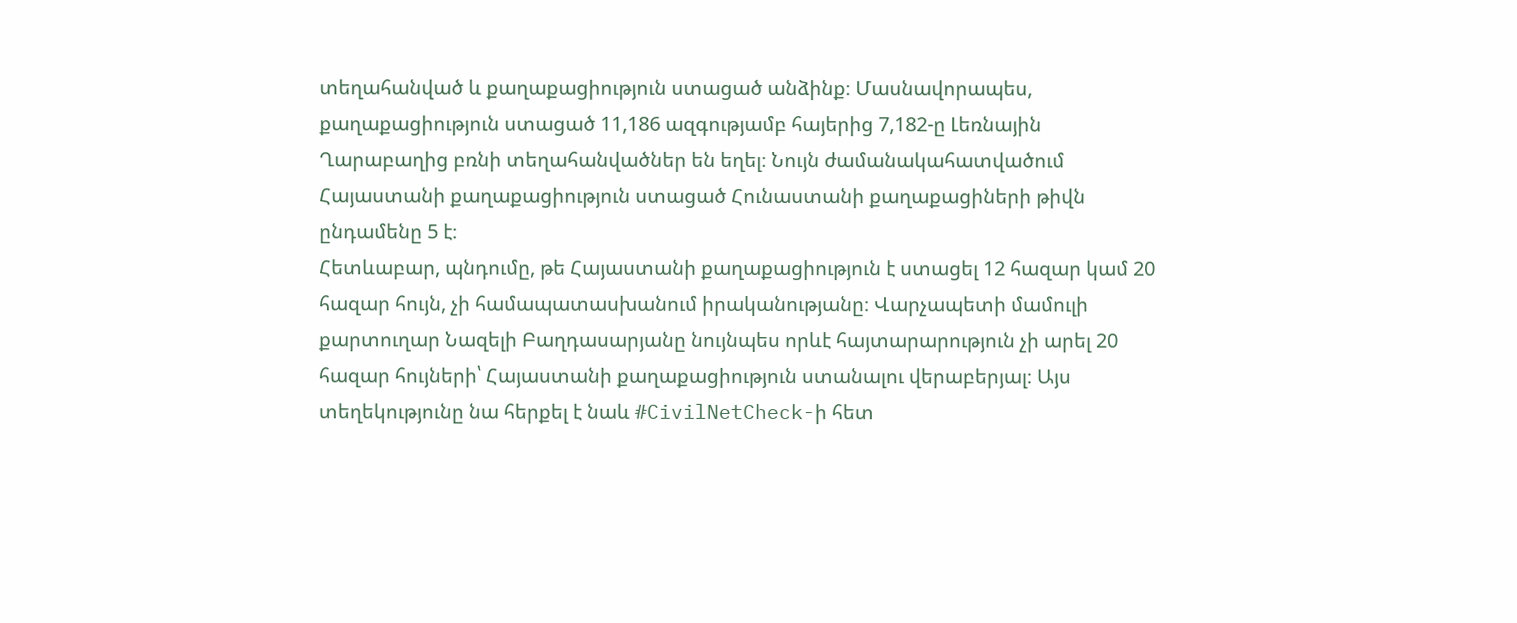տեղահանված և քաղաքացիություն ստացած անձինք։ Մասնավորապես, քաղաքացիություն ստացած 11,186 ազգությամբ հայերից 7,182-ը Լեռնային Ղարաբաղից բռնի տեղահանվածներ են եղել։ Նույն ժամանակահատվածում Հայաստանի քաղաքացիություն ստացած Հունաստանի քաղաքացիների թիվն ընդամենը 5 է։
Հետևաբար, պնդումը, թե Հայաստանի քաղաքացիություն է ստացել 12 հազար կամ 20 հազար հույն, չի համապատասխանում իրականությանը։ Վարչապետի մամուլի քարտուղար Նազելի Բաղդասարյանը նույնպես որևէ հայտարարություն չի արել 20 հազար հույների՝ Հայաստանի քաղաքացիություն ստանալու վերաբերյալ։ Այս տեղեկությունը նա հերքել է նաև #CivilNetCheck-ի հետ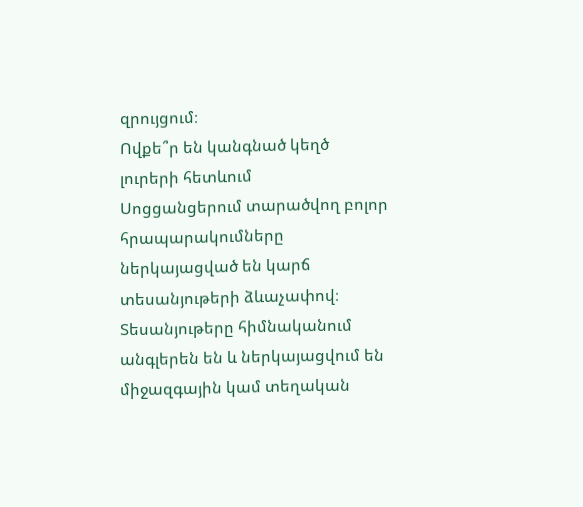զրույցում։
Ովքե՞ր են կանգնած կեղծ լուրերի հետևում
Սոցցանցերում տարածվող բոլոր հրապարակումները ներկայացված են կարճ տեսանյութերի ձևաչափով։ Տեսանյութերը հիմնականում անգլերեն են և ներկայացվում են միջազգային կամ տեղական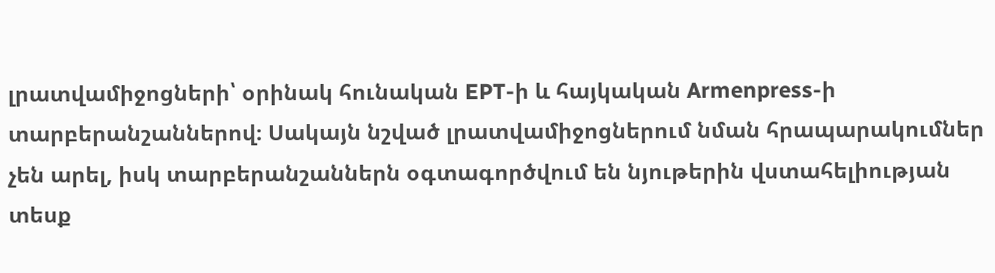լրատվամիջոցների՝ օրինակ հունական EPT-ի և հայկական Armenpress-ի տարբերանշաններով։ Սակայն նշված լրատվամիջոցներում նման հրապարակումներ չեն արել, իսկ տարբերանշաններն օգտագործվում են նյութերին վստահելիության տեսք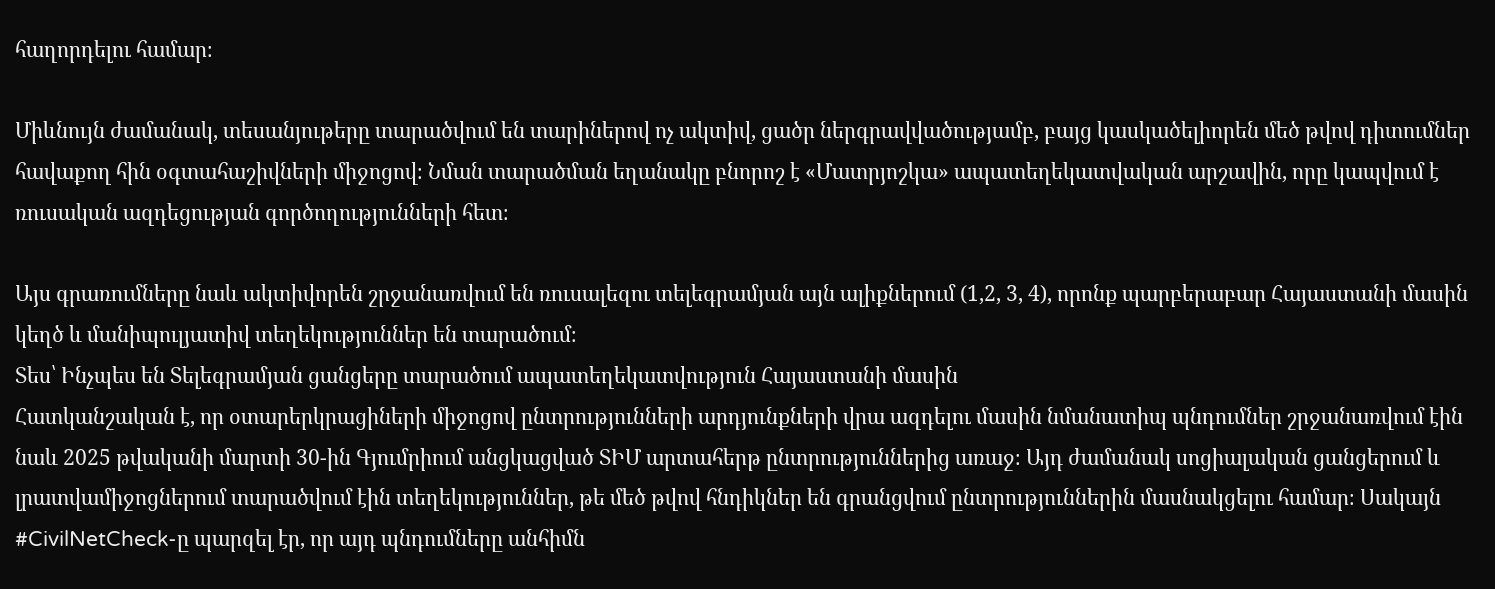հաղորդելու համար։

Միևնույն ժամանակ, տեսանյութերը տարածվում են տարիներով ոչ ակտիվ, ցածր ներգրավվածությամբ, բայց կասկածելիորեն մեծ թվով դիտումներ հավաքող հին օգտահաշիվների միջոցով։ Նման տարածման եղանակը բնորոշ է «Մատրյոշկա» ապատեղեկատվական արշավին, որը կապվում է ռուսական ազդեցության գործողությունների հետ։

Այս գրառումները նաև ակտիվորեն շրջանառվում են ռուսալեզու տելեգրամյան այն ալիքներում (1,2, 3, 4), որոնք պարբերաբար Հայաստանի մասին կեղծ և մանիպուլյատիվ տեղեկություններ են տարածում։
Տես՝ Ինչպես են Տելեգրամյան ցանցերը տարածում ապատեղեկատվություն Հայաստանի մասին
Հատկանշական է, որ օտարերկրացիների միջոցով ընտրությունների արդյունքների վրա ազդելու մասին նմանատիպ պնդումներ շրջանառվում էին նաև 2025 թվականի մարտի 30-ին Գյումրիում անցկացված ՏԻՄ արտահերթ ընտրություններից առաջ։ Այդ ժամանակ սոցիալական ցանցերում և լրատվամիջոցներում տարածվում էին տեղեկություններ, թե մեծ թվով հնդիկներ են գրանցվում ընտրություններին մասնակցելու համար։ Սակայն #CivilNetCheck-ը պարզել էր, որ այդ պնդումները անհիմն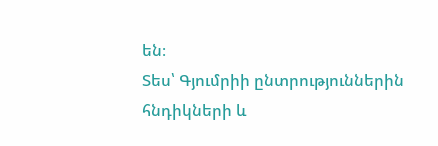են։
Տես՝ Գյումրիի ընտրություններին հնդիկների և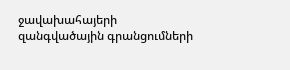ջավախահայերի զանգվածային գրանցումների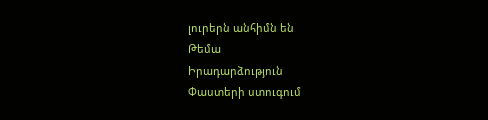լուրերն անհիմն են
Թեմա
Իրադարձություն
Փաստերի ստուգում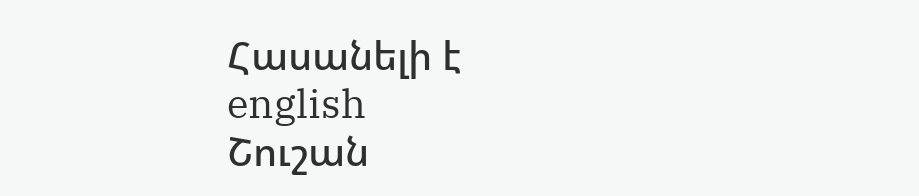Հասանելի է
english
Շուշան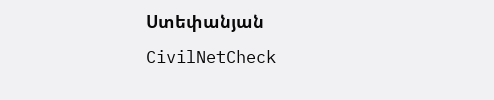Ստեփանյան
CivilNetCheck